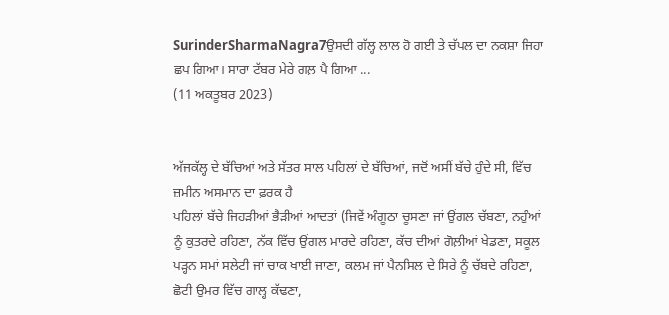SurinderSharmaNagra7ਉਸਦੀ ਗੱਲ੍ਹ ਲਾਲ ਹੋ ਗਈ ਤੇ ਚੱਪਲ ਦਾ ਨਕਸ਼ਾ ਜਿਹਾ ਛਪ ਗਿਆ। ਸਾਰਾ ਟੱਬਰ ਮੇਰੇ ਗਲ਼ ਪੈ ਗਿਆ ...
(11 ਅਕਤੂਬਰ 2023)


ਅੱਜਕੱਲ੍ਹ ਦੇ ਬੱਚਿਆਂ ਅਤੇ ਸੱਤਰ ਸਾਲ ਪਹਿਲਾਂ ਦੇ ਬੱਚਿਆਂ, ਜਦੋਂ ਅਸੀਂ ਬੱਚੇ ਹੁੰਦੇ ਸੀ, ਵਿੱਚ ਜ਼ਮੀਨ ਅਸਮਾਨ ਦਾ ਫ਼ਰਕ ਹੈ
ਪਹਿਲਾਂ ਬੱਚੇ ਜਿਹੜੀਆਂ ਭੈੜੀਆਂ ਆਦਤਾਂ (ਜਿਵੇਂ ਅੰਗੂਠਾ ਚੂਸਣਾ ਜਾਂ ਉਂਗਲ ਚੱਬਣਾ, ਨਹੁੰਆਂ ਨੂੰ ਕੁਤਰਦੇ ਰਹਿਣਾ, ਨੱਕ ਵਿੱਚ ਉਂਗਲ ਮਾਰਦੇ ਰਹਿਣਾ, ਕੱਚ ਦੀਆਂ ਗੋਲ਼ੀਆਂ ਖੇਡਣਾ, ਸਕੂਲ ਪੜ੍ਹਨ ਸਮਾਂ ਸਲੇਟੀ ਜਾਂ ਚਾਕ ਖਾਈ ਜਾਣਾ, ਕਲਮ ਜਾਂ ਪੈਨਸਿਲ ਦੇ ਸਿਰੇ ਨੂੰ ਚੱਬਦੇ ਰਹਿਣਾ, ਛੋਟੀ ਉਮਰ ਵਿੱਚ ਗਾਲ੍ਹ ਕੱਢਣਾ,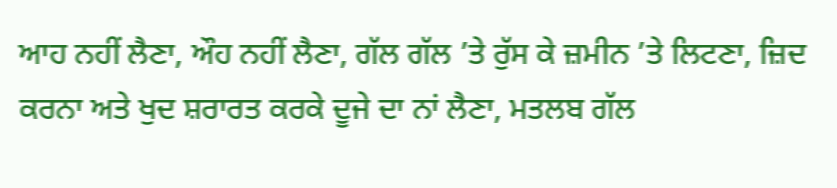ਆਹ ਨਹੀਂ ਲੈਣਾ, ਔਹ ਨਹੀਂ ਲੈਣਾ, ਗੱਲ ਗੱਲ ’ਤੇ ਰੁੱਸ ਕੇ ਜ਼ਮੀਨ ’ਤੇ ਲਿਟਣਾ, ਜ਼ਿਦ ਕਰਨਾ ਅਤੇ ਖੁਦ ਸ਼ਰਾਰਤ ਕਰਕੇ ਦੂਜੇ ਦਾ ਨਾਂ ਲੈਣਾ, ਮਤਲਬ ਗੱਲ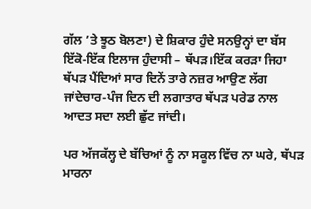ਗੱਲ ’ਤੇ ਝੂਠ ਬੋਲਣਾ) ਦੇ ਸ਼ਿਕਾਰ ਹੁੰਦੇ ਸਨਉਨ੍ਹਾਂ ਦਾ ਬੱਸ ਇੱਕੋ-ਇੱਕ ਇਲਾਜ ਹੁੰਦਾਸੀ – ਥੱਪੜ।ਇੱਕ ਕਰੜਾ ਜਿਹਾ ਥੱਪੜ ਪੈਂਦਿਆਂ ਸਾਰ ਦਿਨੇਂ ਤਾਰੇ ਨਜ਼ਰ ਆਉਣ ਲੱਗ ਜਾਂਦੇਚਾਰ-ਪੰਜ ਦਿਨ ਦੀ ਲਗਾਤਾਰ ਥੱਪੜ ਪਰੇਡ ਨਾਲ ਆਦਤ ਸਦਾ ਲਈ ਛੁੱਟ ਜਾਂਦੀ।

ਪਰ ਅੱਜਕੱਲ੍ਹ ਦੇ ਬੱਚਿਆਂ ਨੂੰ ਨਾ ਸਕੂਲ ਵਿੱਚ ਨਾ ਘਰੇ, ਥੱਪੜ ਮਾਰਨਾ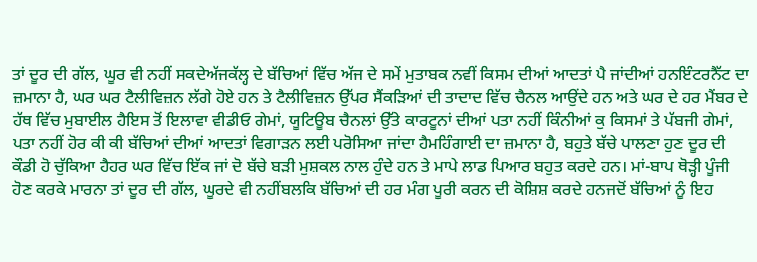ਤਾਂ ਦੂਰ ਦੀ ਗੱਲ, ਘੂਰ ਵੀ ਨਹੀਂ ਸਕਦੇਅੱਜਕੱਲ੍ਹ ਦੇ ਬੱਚਿਆਂ ਵਿੱਚ ਅੱਜ ਦੇ ਸਮੇਂ ਮੁਤਾਬਕ ਨਵੀਂ ਕਿਸਮ ਦੀਆਂ ਆਦਤਾਂ ਪੈ ਜਾਂਦੀਆਂ ਹਨਇੰਟਰਨੈੱਟ ਦਾ ਜ਼ਮਾਨਾ ਹੈ, ਘਰ ਘਰ ਟੈਲੀਵਿਜ਼ਨ ਲੱਗੇ ਹੋਏ ਹਨ ਤੇ ਟੈਲੀਵਿਜ਼ਨ ਉੱਪਰ ਸੈਂਕੜਿਆਂ ਦੀ ਤਾਦਾਦ ਵਿੱਚ ਚੈਨਲ ਆਉਂਦੇ ਹਨ ਅਤੇ ਘਰ ਦੇ ਹਰ ਮੈਂਬਰ ਦੇ ਹੱਥ ਵਿੱਚ ਮੁਬਾਈਲ ਹੈਇਸ ਤੋਂ ਇਲਾਵਾ ਵੀਡੀਓ ਗੇਮਾਂ, ਯੂਟਿਊਬ ਚੈਨਲਾਂ ਉੱਤੇ ਕਾਰਟੂਨਾਂ ਦੀਆਂ ਪਤਾ ਨਹੀਂ ਕਿੰਨੀਆਂ ਕੁ ਕਿਸਮਾਂ ਤੇ ਪੱਬਜੀ ਗੇਮਾਂ, ਪਤਾ ਨਹੀਂ ਹੋਰ ਕੀ ਕੀ ਬੱਚਿਆਂ ਦੀਆਂ ਆਦਤਾਂ ਵਿਗਾੜਨ ਲਈ ਪਰੋਸਿਆ ਜਾਂਦਾ ਹੈਮਹਿੰਗਾਈ ਦਾ ਜ਼ਮਾਨਾ ਹੈ, ਬਹੁਤੇ ਬੱਚੇ ਪਾਲਣਾ ਹੁਣ ਦੂਰ ਦੀ ਕੌਡੀ ਹੋ ਚੁੱਕਿਆ ਹੈਹਰ ਘਰ ਵਿੱਚ ਇੱਕ ਜਾਂ ਦੋ ਬੱਚੇ ਬੜੀ ਮੁਸ਼ਕਲ ਨਾਲ ਹੁੰਦੇ ਹਨ ਤੇ ਮਾਪੇ ਲਾਡ ਪਿਆਰ ਬਹੁਤ ਕਰਦੇ ਹਨ। ਮਾਂ-ਬਾਪ ਥੋੜ੍ਹੀ ਪੂੰਜੀ ਹੋਣ ਕਰਕੇ ਮਾਰਨਾ ਤਾਂ ਦੂਰ ਦੀ ਗੱਲ, ਘੂਰਦੇ ਵੀ ਨਹੀਂਬਲਕਿ ਬੱਚਿਆਂ ਦੀ ਹਰ ਮੰਗ ਪੂਰੀ ਕਰਨ ਦੀ ਕੋਸ਼ਿਸ਼ ਕਰਦੇ ਹਨਜਦੋਂ ਬੱਚਿਆਂ ਨੂੰ ਇਹ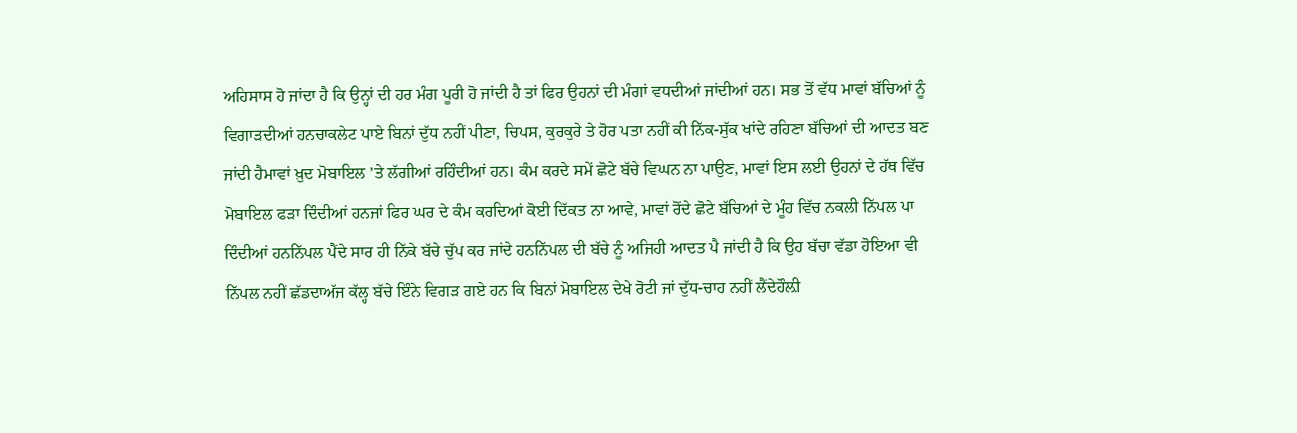ਅਹਿਸਾਸ ਹੋ ਜਾਂਦਾ ਹੈ ਕਿ ਉਨ੍ਹਾਂ ਦੀ ਹਰ ਮੰਗ ਪੂਰੀ ਹੋ ਜਾਂਦੀ ਹੈ ਤਾਂ ਫਿਰ ਉਹਨਾਂ ਦੀ ਮੰਗਾਂ ਵਧਦੀਆਂ ਜਾਂਦੀਆਂ ਹਨ। ਸਭ ਤੋਂ ਵੱਧ ਮਾਵਾਂ ਬੱਚਿਆਂ ਨੂੰ ਵਿਗਾੜਦੀਆਂ ਹਨਚਾਕਲੇਟ ਪਾਏ ਬਿਨਾਂ ਦੁੱਧ ਨਹੀਂ ਪੀਣਾ, ਚਿਪਸ, ਕੁਰਕੁਰੇ ਤੇ ਹੋਰ ਪਤਾ ਨਹੀਂ ਕੀ ਨਿੱਕ-ਸੁੱਕ ਖਾਂਦੇ ਰਹਿਣਾ ਬੱਚਿਆਂ ਦੀ ਆਦਤ ਬਣ ਜਾਂਦੀ ਹੈਮਾਵਾਂ ਖ਼ੁਦ ਮੋਬਾਇਲ ’ਤੇ ਲੱਗੀਆਂ ਰਹਿੰਦੀਆਂ ਹਨ। ਕੰਮ ਕਰਦੇ ਸਮੇਂ ਛੋਟੇ ਬੱਚੇ ਵਿਘਨ ਨਾ ਪਾਉਣ, ਮਾਵਾਂ ਇਸ ਲਈ ਉਹਨਾਂ ਦੇ ਹੱਥ ਵਿੱਚ ਮੋਬਾਇਲ ਫੜਾ ਦਿੰਦੀਆਂ ਹਨਜਾਂ ਫਿਰ ਘਰ ਦੇ ਕੰਮ ਕਰਦਿਆਂ ਕੋਈ ਦਿੱਕਤ ਨਾ ਆਵੇ, ਮਾਵਾਂ ਰੋਂਦੇ ਛੋਟੇ ਬੱਚਿਆਂ ਦੇ ਮੂੰਹ ਵਿੱਚ ਨਕਲੀ ਨਿੱਪਲ ਪਾ ਦਿੰਦੀਆਂ ਹਨਨਿੱਪਲ ਪੈਂਦੇ ਸਾਰ ਹੀ ਨਿੱਕੇ ਬੱਚੇ ਚੁੱਪ ਕਰ ਜਾਂਦੇ ਹਨਨਿੱਪਲ ਦੀ ਬੱਚੇ ਨੂੰ ਅਜਿਹੀ ਆਦਤ ਪੈ ਜਾਂਦੀ ਹੈ ਕਿ ਉਹ ਬੱਚਾ ਵੱਡਾ ਹੋਇਆ ਵੀ ਨਿੱਪਲ ਨਹੀਂ ਛੱਡਦਾਅੱਜ ਕੱਲ੍ਹ ਬੱਚੇ ਇੰਨੇ ਵਿਗੜ ਗਏ ਹਨ ਕਿ ਬਿਨਾਂ ਮੋਬਾਇਲ ਦੇਖੇ ਰੋਟੀ ਜਾਂ ਦੁੱਧ-ਚਾਹ ਨਹੀਂ ਲੈਂਦੇਹੌਲ਼ੀ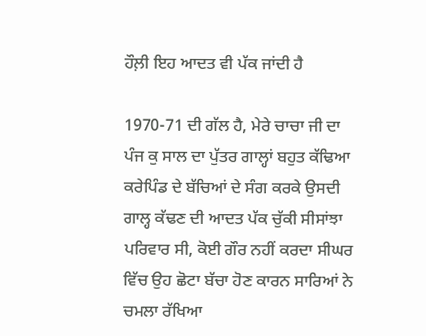ਹੌਲ਼ੀ ਇਹ ਆਦਤ ਵੀ ਪੱਕ ਜਾਂਦੀ ਹੈ

1970-71 ਦੀ ਗੱਲ ਹੈ, ਮੇਰੇ ਚਾਚਾ ਜੀ ਦਾ ਪੰਜ ਕੁ ਸਾਲ ਦਾ ਪੁੱਤਰ ਗਾਲ੍ਹਾਂ ਬਹੁਤ ਕੱਢਿਆ ਕਰੇਪਿੰਡ ਦੇ ਬੱਚਿਆਂ ਦੇ ਸੰਗ ਕਰਕੇ ਉਸਦੀ ਗਾਲ੍ਹ ਕੱਢਣ ਦੀ ਆਦਤ ਪੱਕ ਚੁੱਕੀ ਸੀਸਾਂਝਾ ਪਰਿਵਾਰ ਸੀ, ਕੋਈ ਗੌਰ ਨਹੀਂ ਕਰਦਾ ਸੀਘਰ ਵਿੱਚ ਉਹ ਛੋਟਾ ਬੱਚਾ ਹੋਣ ਕਾਰਨ ਸਾਰਿਆਂ ਨੇ ਚਮਲਾ ਰੱਖਿਆ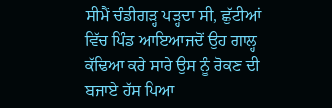ਸੀਮੈਂ ਚੰਡੀਗੜ੍ਹ ਪੜ੍ਹਦਾ ਸੀ, ਛੁੱਟੀਆਂ ਵਿੱਚ ਪਿੰਡ ਆਇਆਜਦੋਂ ਉਹ ਗਾਲ੍ਹ ਕੱਢਿਆ ਕਰੇ ਸਾਰੇ ਉਸ ਨੂੰ ਰੋਕਣ ਦੀ ਬਜਾਏ ਹੱਸ ਪਿਆ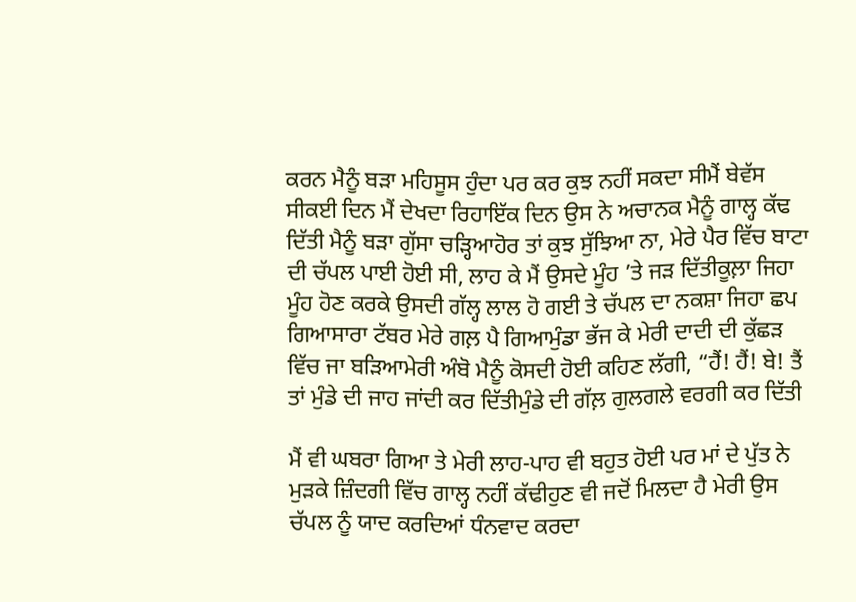ਕਰਨ ਮੈਨੂੰ ਬੜਾ ਮਹਿਸੂਸ ਹੁੰਦਾ ਪਰ ਕਰ ਕੁਝ ਨਹੀਂ ਸਕਦਾ ਸੀਮੈਂ ਬੇਵੱਸ ਸੀਕਈ ਦਿਨ ਮੈਂ ਦੇਖਦਾ ਰਿਹਾਇੱਕ ਦਿਨ ਉਸ ਨੇ ਅਚਾਨਕ ਮੈਨੂੰ ਗਾਲ੍ਹ ਕੱਢ ਦਿੱਤੀ ਮੈਨੂੰ ਬੜਾ ਗੁੱਸਾ ਚੜ੍ਹਿਆਹੋਰ ਤਾਂ ਕੁਝ ਸੁੱਝਿਆ ਨਾ, ਮੇਰੇ ਪੈਰ ਵਿੱਚ ਬਾਟਾ ਦੀ ਚੱਪਲ ਪਾਈ ਹੋਈ ਸੀ, ਲਾਹ ਕੇ ਮੈਂ ਉਸਦੇ ਮੂੰਹ ’ਤੇ ਜੜ ਦਿੱਤੀਕੂਲ਼ਾ ਜਿਹਾ ਮੂੰਹ ਹੋਣ ਕਰਕੇ ਉਸਦੀ ਗੱਲ੍ਹ ਲਾਲ ਹੋ ਗਈ ਤੇ ਚੱਪਲ ਦਾ ਨਕਸ਼ਾ ਜਿਹਾ ਛਪ ਗਿਆਸਾਰਾ ਟੱਬਰ ਮੇਰੇ ਗਲ਼ ਪੈ ਗਿਆਮੁੰਡਾ ਭੱਜ ਕੇ ਮੇਰੀ ਦਾਦੀ ਦੀ ਕੁੱਛੜ ਵਿੱਚ ਜਾ ਬੜਿਆਮੇਰੀ ਅੰਬੋ ਮੈਨੂੰ ਕੋਸਦੀ ਹੋਈ ਕਹਿਣ ਲੱਗੀ, “ਹੈਂ! ਹੈਂ! ਬੇ! ਤੈਂ ਤਾਂ ਮੁੰਡੇ ਦੀ ਜਾਹ ਜਾਂਦੀ ਕਰ ਦਿੱਤੀਮੁੰਡੇ ਦੀ ਗੱਲ਼ ਗੁਲਗਲੇ ਵਰਗੀ ਕਰ ਦਿੱਤੀ

ਮੈਂ ਵੀ ਘਬਰਾ ਗਿਆ ਤੇ ਮੇਰੀ ਲਾਹ-ਪਾਹ ਵੀ ਬਹੁਤ ਹੋਈ ਪਰ ਮਾਂ ਦੇ ਪੁੱਤ ਨੇ ਮੁੜਕੇ ਜ਼ਿੰਦਗੀ ਵਿੱਚ ਗਾਲ੍ਹ ਨਹੀਂ ਕੱਢੀਹੁਣ ਵੀ ਜਦੋਂ ਮਿਲਦਾ ਹੈ ਮੇਰੀ ਉਸ ਚੱਪਲ ਨੂੰ ਯਾਦ ਕਰਦਿਆਂ ਧੰਨਵਾਦ ਕਰਦਾ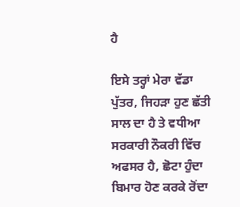ਹੈ

ਇਸੇ ਤਰ੍ਹਾਂ ਮੇਰਾ ਵੱਡਾ ਪੁੱਤਰ, ਜਿਹੜਾ ਹੁਣ ਛੱਤੀ ਸਾਲ ਦਾ ਹੈ ਤੇ ਵਧੀਆ ਸਰਕਾਰੀ ਨੌਕਰੀ ਵਿੱਚ ਅਫਸਰ ਹੈ, ਛੋਟਾ ਹੁੰਦਾ ਬਿਮਾਰ ਹੋਣ ਕਰਕੇ ਰੋਂਦਾ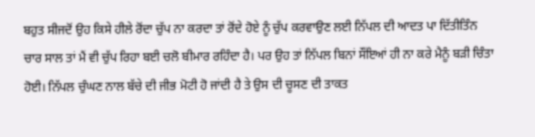ਬਹੁਤ ਸੀਜਦੋਂ ਉਹ ਕਿਸੇ ਹੀਲੇ ਰੋਂਦਾ ਚੁੱਪ ਨਾ ਕਰਦਾ ਤਾਂ ਰੋਂਦੇ ਹੋਏ ਨੂੰ ਚੁੱਪ ਕਰਵਾਉਣ ਲਈ ਨਿੱਪਲ ਦੀ ਆਦਤ ਪਾ ਦਿੱਤੀਤਿੰਨ ਚਾਰ ਸਾਲ ਤਾਂ ਮੈਂ ਵੀ ਚੁੱਪ ਰਿਹਾ ਬਈ ਚਲੋ ਬੀਮਾਰ ਰਹਿੰਦਾ ਹੈ। ਪਰ ਉਹ ਤਾਂ ਨਿੱਪਲ ਬਿਨਾਂ ਸੌਂਇਆਂ ਹੀ ਨਾ ਕਰੇ ਮੈਨੂੰ ਬੜੀ ਚਿੰਤਾ ਹੋਈ। ਨਿੱਪਲ ਚੁੰਘਣ ਨਾਲ ਬੱਚੇ ਦੀ ਜੀਭ ਮੋਟੀ ਹੋ ਜਾਂਦੀ ਹੈ ਤੇ ਉਸ ਦੀ ਚੂਸਣ ਦੀ ਤਾਕਤ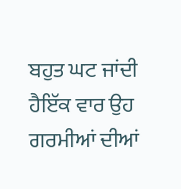ਬਹੁਤ ਘਟ ਜਾਂਦੀ ਹੈਇੱਕ ਵਾਰ ਉਹ ਗਰਮੀਆਂ ਦੀਆਂ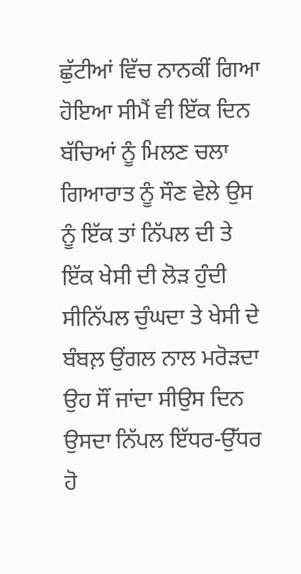ਛੁੱਟੀਆਂ ਵਿੱਚ ਨਾਨਕੀਂ ਗਿਆ ਹੋਇਆ ਸੀਮੈਂ ਵੀ ਇੱਕ ਦਿਨ ਬੱਚਿਆਂ ਨੂੰ ਮਿਲਣ ਚਲਾ ਗਿਆਰਾਤ ਨੂੰ ਸੌਣ ਵੇਲੇ ਉਸ ਨੂੰ ਇੱਕ ਤਾਂ ਨਿੱਪਲ ਦੀ ਤੇ ਇੱਕ ਖੇਸੀ ਦੀ ਲੋੜ ਹੁੰਦੀ ਸੀਨਿੱਪਲ ਚੁੰਘਦਾ ਤੇ ਖੇਸੀ ਦੇ ਬੰਬਲ਼ ਉਂਗਲ ਨਾਲ ਮਰੋੜਦਾ ਉਹ ਸੌਂ ਜਾਂਦਾ ਸੀਉਸ ਦਿਨ ਉਸਦਾ ਨਿੱਪਲ ਇੱਧਰ-ਉੱਧਰ ਹੋ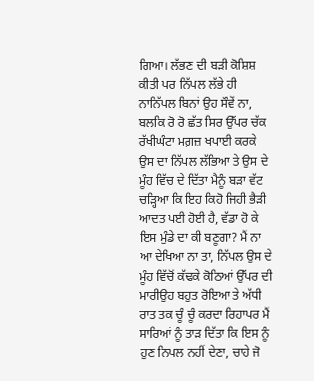ਗਿਆ। ਲੱਭਣ ਦੀ ਬੜੀ ਕੋਸ਼ਿਸ਼ ਕੀਤੀ ਪਰ ਨਿੱਪਲ ਲੱਭੇ ਹੀ ਨਾਨਿੱਪਲ ਬਿਨਾਂ ਉਹ ਸੌਵੇਂ ਨਾ, ਬਲਕਿ ਰੋ ਰੋ ਛੱਤ ਸਿਰ ਉੱਪਰ ਚੱਕ ਰੱਖੀਘੰਟਾ ਮਗ਼ਜ਼ ਖਪਾਈ ਕਰਕੇ ਉਸ ਦਾ ਨਿੱਪਲ ਲੱਭਿਆ ਤੇ ਉਸ ਦੇ ਮੂੰਹ ਵਿੱਚ ਦੇ ਦਿੱਤਾ ਮੈਨੂੰ ਬੜਾ ਵੱਟ ਚੜ੍ਹਿਆ ਕਿ ਇਹ ਕਿਹੋ ਜਿਹੀ ਭੈੜੀ ਆਦਤ ਪਈ ਹੋਈ ਹੈ, ਵੱਡਾ ਹੋ ਕੇ ਇਸ ਮੁੰਡੇ ਦਾ ਕੀ ਬਣੂਗਾ? ਮੈਂ ਨਾ ਆ ਦੇਖਿਆ ਨਾ ਤਾ, ਨਿੱਪਲ ਉਸ ਦੇ ਮੂੰਹ ਵਿੱਚੋਂ ਕੱਢਕੇ ਕੋਠਿਆਂ ਉੱਪਰ ਦੀ ਮਾਰੀਉਹ ਬਹੁਤ ਰੋਇਆ ਤੇ ਅੱਧੀ ਰਾਤ ਤਕ ਚੂੰ ਚੂੰ ਕਰਦਾ ਰਿਹਾਪਰ ਮੈਂ ਸਾਰਿਆਂ ਨੂੰ ਤਾੜ ਦਿੱਤਾ ਕਿ ਇਸ ਨੂੰ ਹੁਣ ਨਿਪਲ ਨਹੀਂ ਦੇਣਾ, ਚਾਹੇ ਜੋ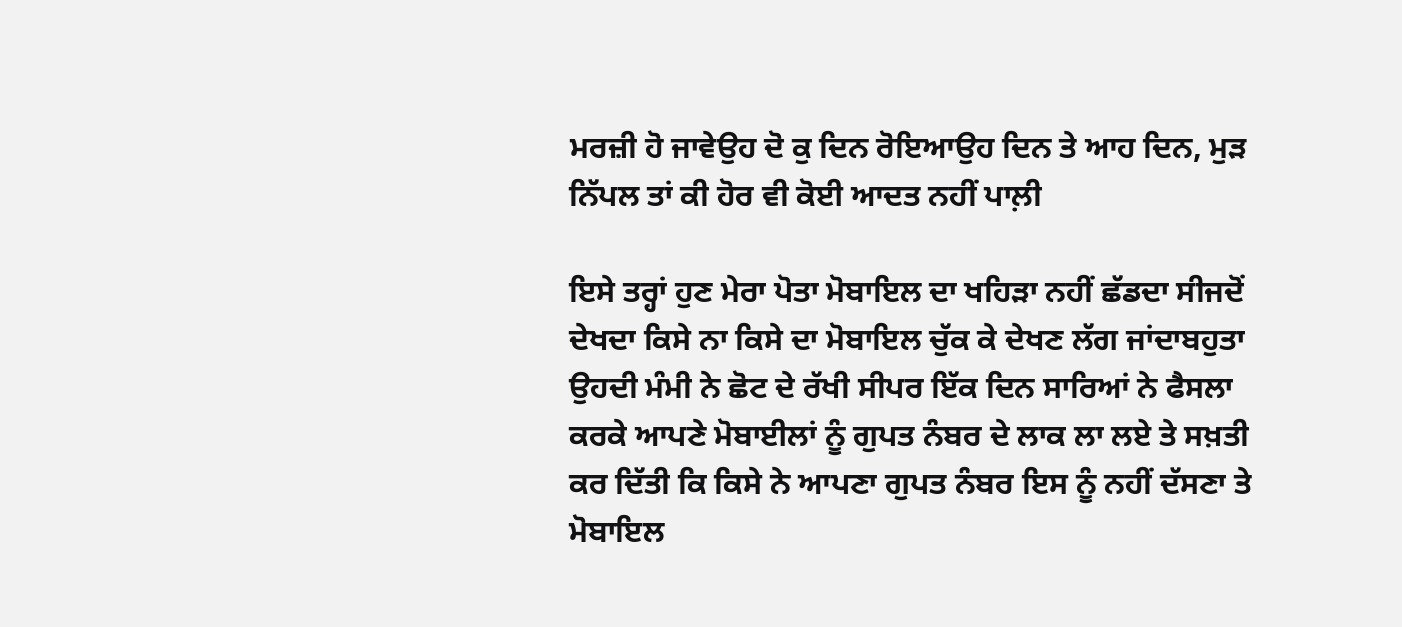ਮਰਜ਼ੀ ਹੋ ਜਾਵੇਉਹ ਦੋ ਕੁ ਦਿਨ ਰੋਇਆਉਹ ਦਿਨ ਤੇ ਆਹ ਦਿਨ, ਮੁੜ ਨਿੱਪਲ ਤਾਂ ਕੀ ਹੋਰ ਵੀ ਕੋਈ ਆਦਤ ਨਹੀਂ ਪਾਲ਼ੀ

ਇਸੇ ਤਰ੍ਹਾਂ ਹੁਣ ਮੇਰਾ ਪੋਤਾ ਮੋਬਾਇਲ ਦਾ ਖਹਿੜਾ ਨਹੀਂ ਛੱਡਦਾ ਸੀਜਦੋਂ ਦੇਖਦਾ ਕਿਸੇ ਨਾ ਕਿਸੇ ਦਾ ਮੋਬਾਇਲ ਚੁੱਕ ਕੇ ਦੇਖਣ ਲੱਗ ਜਾਂਦਾਬਹੁਤਾ ਉਹਦੀ ਮੰਮੀ ਨੇ ਛੋਟ ਦੇ ਰੱਖੀ ਸੀਪਰ ਇੱਕ ਦਿਨ ਸਾਰਿਆਂ ਨੇ ਫੈਸਲਾ ਕਰਕੇ ਆਪਣੇ ਮੋਬਾਈਲਾਂ ਨੂੰ ਗੁਪਤ ਨੰਬਰ ਦੇ ਲਾਕ ਲਾ ਲਏ ਤੇ ਸਖ਼ਤੀ ਕਰ ਦਿੱਤੀ ਕਿ ਕਿਸੇ ਨੇ ਆਪਣਾ ਗੁਪਤ ਨੰਬਰ ਇਸ ਨੂੰ ਨਹੀਂ ਦੱਸਣਾ ਤੇ ਮੋਬਾਇਲ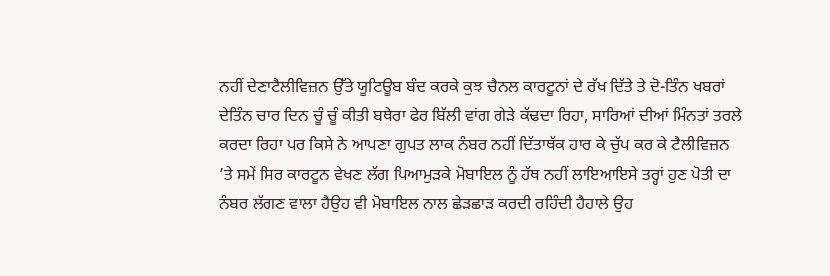ਨਹੀਂ ਦੇਣਾਟੈਲੀਵਿਜ਼ਨ ਉੱਤੇ ਯੂਟਿਊਬ ਬੰਦ ਕਰਕੇ ਕੁਝ ਚੈਨਲ ਕਾਰਟੂਨਾਂ ਦੇ ਰੱਖ ਦਿੱਤੇ ਤੇ ਦੋ-ਤਿੰਨ ਖਬਰਾਂ ਦੇਤਿੰਨ ਚਾਰ ਦਿਨ ਚੂੰ ਚੂੰ ਕੀਤੀ ਬਥੇਰਾ ਫੇਰ ਬਿੱਲੀ ਵਾਂਗ ਗੇੜੇ ਕੱਢਦਾ ਰਿਹਾ, ਸਾਰਿਆਂ ਦੀਆਂ ਮਿੰਨਤਾਂ ਤਰਲੇ ਕਰਦਾ ਰਿਹਾ ਪਰ ਕਿਸੇ ਨੇ ਆਪਣਾ ਗੁਪਤ ਲਾਕ ਨੰਬਰ ਨਹੀਂ ਦਿੱਤਾਥੱਕ ਹਾਰ ਕੇ ਚੁੱਪ ਕਰ ਕੇ ਟੈਲੀਵਿਜ਼ਨ ’ਤੇ ਸਮੇਂ ਸਿਰ ਕਾਰਟੂਨ ਵੇਖਣ ਲੱਗ ਪਿਆਮੁੜਕੇ ਮੋਬਾਇਲ ਨੂੰ ਹੱਥ ਨਹੀਂ ਲਾਇਆਇਸੇ ਤਰ੍ਹਾਂ ਹੁਣ ਪੋਤੀ ਦਾ ਨੰਬਰ ਲੱਗਣ ਵਾਲਾ ਹੈਉਹ ਵੀ ਮੋਬਾਇਲ ਨਾਲ ਛੇੜਛਾੜ ਕਰਦੀ ਰਹਿੰਦੀ ਹੈਹਾਲੇ ਉਹ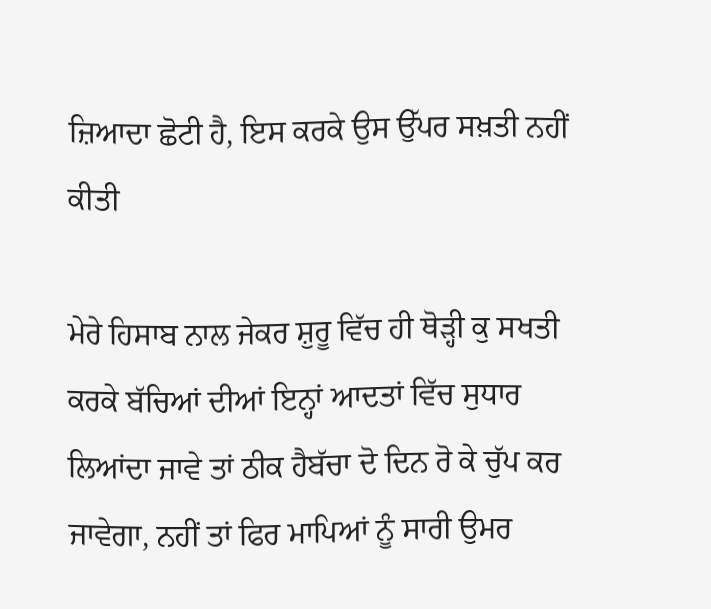ਜ਼ਿਆਦਾ ਛੋਟੀ ਹੈ, ਇਸ ਕਰਕੇ ਉਸ ਉੱਪਰ ਸਖ਼ਤੀ ਨਹੀਂ ਕੀਤੀ

ਮੇਰੇ ਹਿਸਾਬ ਨਾਲ ਜੇਕਰ ਸ਼ੁਰੂ ਵਿੱਚ ਹੀ ਥੋੜ੍ਹੀ ਕੁ ਸਖਤੀ ਕਰਕੇ ਬੱਚਿਆਂ ਦੀਆਂ ਇਨ੍ਹਾਂ ਆਦਤਾਂ ਵਿੱਚ ਸੁਧਾਰ ਲਿਆਂਦਾ ਜਾਵੇ ਤਾਂ ਠੀਕ ਹੈਬੱਚਾ ਦੋ ਦਿਨ ਰੋ ਕੇ ਚੁੱਪ ਕਰ ਜਾਵੇਗਾ, ਨਹੀਂ ਤਾਂ ਫਿਰ ਮਾਪਿਆਂ ਨੂੰ ਸਾਰੀ ਉਮਰ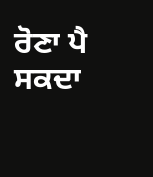ਰੋਣਾ ਪੈ ਸਕਦਾ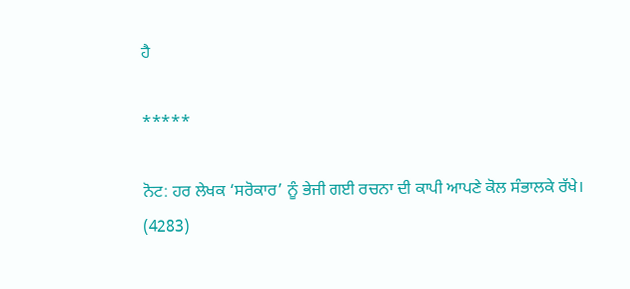ਹੈ

*****

ਨੋਟ: ਹਰ ਲੇਖਕ ‘ਸਰੋਕਾਰ’ ਨੂੰ ਭੇਜੀ ਗਈ ਰਚਨਾ ਦੀ ਕਾਪੀ ਆਪਣੇ ਕੋਲ ਸੰਭਾਲਕੇ ਰੱਖੇ।
(4283)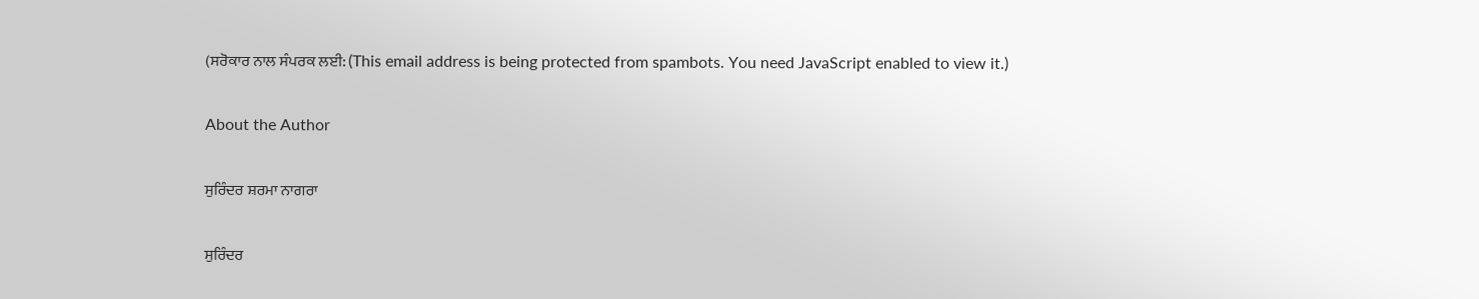(ਸਰੋਕਾਰ ਨਾਲ ਸੰਪਰਕ ਲਈ: (This email address is being protected from spambots. You need JavaScript enabled to view it.)

About the Author

ਸੁਰਿੰਦਰ ਸ਼ਰਮਾ ਨਾਗਰਾ

ਸੁਰਿੰਦਰ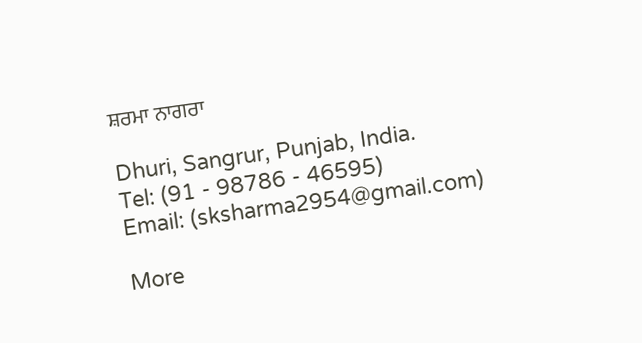ਸ਼ਰਮਾ ਨਾਗਰਾ

Dhuri, Sangrur, Punjab, India.
Tel: (91 - 98786 - 46595)
Email: (sksharma2954@gmail.com)

More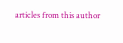articles from this author